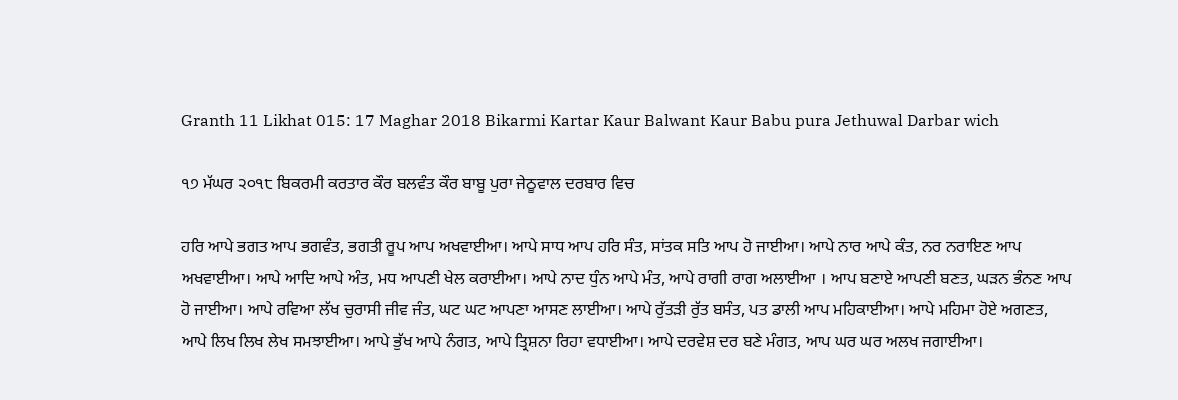Granth 11 Likhat 015: 17 Maghar 2018 Bikarmi Kartar Kaur Balwant Kaur Babu pura Jethuwal Darbar wich

੧੭ ਮੱਘਰ ੨੦੧੮ ਬਿਕਰਮੀ ਕਰਤਾਰ ਕੌਰ ਬਲਵੰਤ ਕੌਰ ਬਾਬੂ ਪੁਰਾ ਜੇਠੂਵਾਲ ਦਰਬਾਰ ਵਿਚ

ਹਰਿ ਆਪੇ ਭਗਤ ਆਪ ਭਗਵੰਤ, ਭਗਤੀ ਰੂਪ ਆਪ ਅਖਵਾਈਆ। ਆਪੇ ਸਾਧ ਆਪ ਹਰਿ ਸੰਤ, ਸਾਂਤਕ ਸਤਿ ਆਪ ਹੋ ਜਾਈਆ। ਆਪੇ ਨਾਰ ਆਪੇ ਕੰਤ, ਨਰ ਨਰਾਇਣ ਆਪ ਅਖਵਾਈਆ। ਆਪੇ ਆਦਿ ਆਪੇ ਅੰਤ, ਮਧ ਆਪਣੀ ਖੇਲ ਕਰਾਈਆ। ਆਪੇ ਨਾਦ ਧੁੰਨ ਆਪੇ ਮੰਤ, ਆਪੇ ਰਾਗੀ ਰਾਗ ਅਲਾਈਆ । ਆਪ ਬਣਾਏ ਆਪਣੀ ਬਣਤ, ਘੜਨ ਭੰਨਣ ਆਪ ਹੋ ਜਾਈਆ। ਆਪੇ ਰਵਿਆ ਲੱਖ ਚੁਰਾਸੀ ਜੀਵ ਜੰਤ, ਘਟ ਘਟ ਆਪਣਾ ਆਸਣ ਲਾਈਆ। ਆਪੇ ਰੁੱਤੜੀ ਰੁੱਤ ਬਸੰਤ, ਪਤ ਡਾਲੀ ਆਪ ਮਹਿਕਾਈਆ। ਆਪੇ ਮਹਿਮਾ ਹੋਏ ਅਗਣਤ, ਆਪੇ ਲਿਖ ਲਿਖ ਲੇਖ ਸਮਝਾਈਆ। ਆਪੇ ਭੁੱਖ ਆਪੇ ਨੰਗਤ, ਆਪੇ ਤ੍ਰਿਸ਼ਨਾ ਰਿਹਾ ਵਧਾਈਆ। ਆਪੇ ਦਰਵੇਸ਼ ਦਰ ਬਣੇ ਮੰਗਤ, ਆਪ ਘਰ ਘਰ ਅਲਖ ਜਗਾਈਆ।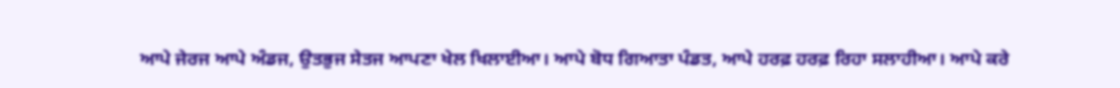ਆਪੇ ਜੇਰਜ ਆਪੇ ਅੰਡਜ, ਉਤਭੁਜ ਸੇਤਜ ਆਪਣਾ ਖੇਲ ਖਿਲਾਈਆ। ਆਪੇ ਬੋਧ ਗਿਆਤਾ ਪੰਡਤ, ਆਪੇ ਹਰਫ਼ ਹਰਫ਼ ਰਿਹਾ ਸਲਾਹੀਆ। ਆਪੇ ਕਰੇ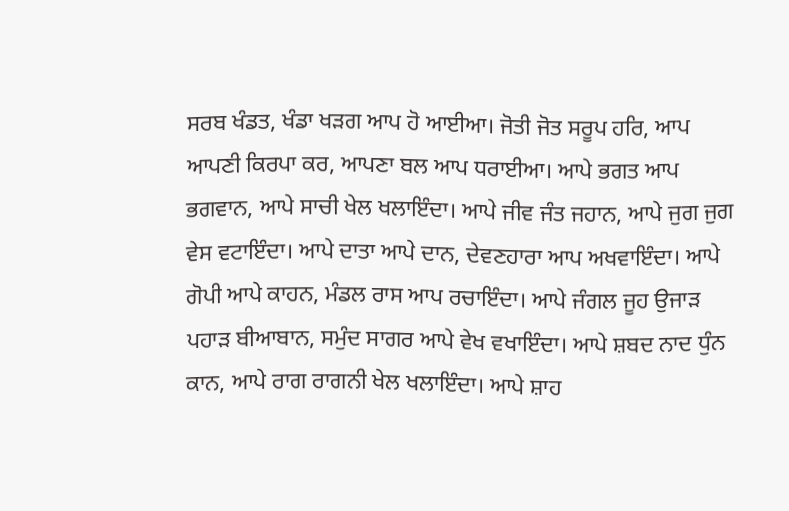ਸਰਬ ਖੰਡਤ, ਖੰਡਾ ਖੜਗ ਆਪ ਹੋ ਆਈਆ। ਜੋਤੀ ਜੋਤ ਸਰੂਪ ਹਰਿ, ਆਪ ਆਪਣੀ ਕਿਰਪਾ ਕਰ, ਆਪਣਾ ਬਲ ਆਪ ਧਰਾਈਆ। ਆਪੇ ਭਗਤ ਆਪ ਭਗਵਾਨ, ਆਪੇ ਸਾਚੀ ਖੇਲ ਖਲਾਇੰਦਾ। ਆਪੇ ਜੀਵ ਜੰਤ ਜਹਾਨ, ਆਪੇ ਜੁਗ ਜੁਗ ਵੇਸ ਵਟਾਇੰਦਾ। ਆਪੇ ਦਾਤਾ ਆਪੇ ਦਾਨ, ਦੇਵਣਹਾਰਾ ਆਪ ਅਖਵਾਇੰਦਾ। ਆਪੇ ਗੋਪੀ ਆਪੇ ਕਾਹਨ, ਮੰਡਲ ਰਾਸ ਆਪ ਰਚਾਇੰਦਾ। ਆਪੇ ਜੰਗਲ ਜੂਹ ਉਜਾੜ ਪਹਾੜ ਬੀਆਬਾਨ, ਸਮੁੰਦ ਸਾਗਰ ਆਪੇ ਵੇਖ ਵਖਾਇੰਦਾ। ਆਪੇ ਸ਼ਬਦ ਨਾਦ ਧੁੰਨ ਕਾਨ, ਆਪੇ ਰਾਗ ਰਾਗਨੀ ਖੇਲ ਖਲਾਇੰਦਾ। ਆਪੇ ਸ਼ਾਹ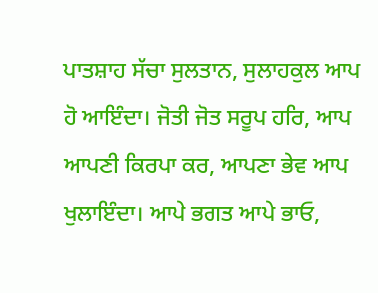ਪਾਤਸ਼ਾਹ ਸੱਚਾ ਸੁਲਤਾਨ, ਸੁਲਾਹਕੁਲ ਆਪ ਹੋ ਆਇੰਦਾ। ਜੋਤੀ ਜੋਤ ਸਰੂਪ ਹਰਿ, ਆਪ ਆਪਣੀ ਕਿਰਪਾ ਕਰ, ਆਪਣਾ ਭੇਵ ਆਪ ਖੁਲਾਇੰਦਾ। ਆਪੇ ਭਗਤ ਆਪੇ ਭਾਓ,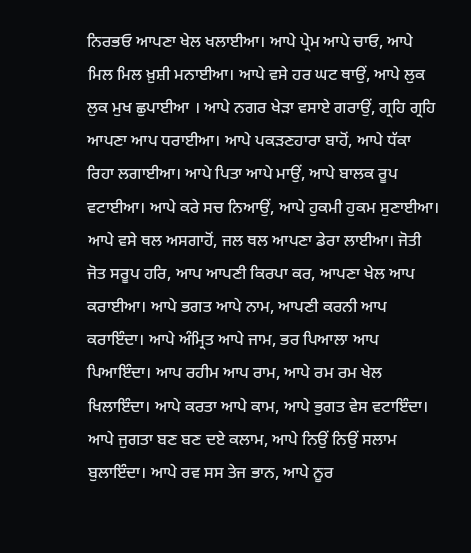ਨਿਰਭਓ ਆਪਣਾ ਖੇਲ ਖਲਾਈਆ। ਆਪੇ ਪ੍ਰੇਮ ਆਪੇ ਚਾਓ, ਆਪੇ ਮਿਲ ਮਿਲ ਖ਼ੁਸ਼ੀ ਮਨਾਈਆ। ਆਪੇ ਵਸੇ ਹਰ ਘਟ ਥਾਉਂ, ਆਪੇ ਲੁਕ ਲੁਕ ਮੁਖ ਛੁਪਾਈਆ । ਆਪੇ ਨਗਰ ਖੇੜਾ ਵਸਾਏ ਗਰਾਉਂ, ਗ੍ਰਹਿ ਗ੍ਰਹਿ ਆਪਣਾ ਆਪ ਧਰਾਈਆ। ਆਪੇ ਪਕੜਣਹਾਰਾ ਬਾਹੋਂ, ਆਪੇ ਧੱਕਾ ਰਿਹਾ ਲਗਾਈਆ। ਆਪੇ ਪਿਤਾ ਆਪੇ ਮਾਉਂ, ਆਪੇ ਬਾਲਕ ਰੂਪ ਵਟਾਈਆ। ਆਪੇ ਕਰੇ ਸਚ ਨਿਆਉਂ, ਆਪੇ ਹੁਕਮੀ ਹੁਕਮ ਸੁਣਾਈਆ। ਆਪੇ ਵਸੇ ਥਲ ਅਸਗਾਹੋਂ, ਜਲ ਥਲ ਆਪਣਾ ਡੇਰਾ ਲਾਈਆ। ਜੋਤੀ ਜੋਤ ਸਰੂਪ ਹਰਿ, ਆਪ ਆਪਣੀ ਕਿਰਪਾ ਕਰ, ਆਪਣਾ ਖੇਲ ਆਪ ਕਰਾਈਆ। ਆਪੇ ਭਗਤ ਆਪੇ ਨਾਮ, ਆਪਣੀ ਕਰਨੀ ਆਪ ਕਰਾਇੰਦਾ। ਆਪੇ ਅੰਮ੍ਰਿਤ ਆਪੇ ਜਾਮ, ਭਰ ਪਿਆਲਾ ਆਪ ਪਿਆਇੰਦਾ। ਆਪ ਰਹੀਮ ਆਪ ਰਾਮ, ਆਪੇ ਰਮ ਰਮ ਖੇਲ ਖਿਲਾਇੰਦਾ। ਆਪੇ ਕਰਤਾ ਆਪੇ ਕਾਮ, ਆਪੇ ਭੁਗਤ ਵੇਸ ਵਟਾਇੰਦਾ। ਆਪੇ ਜੁਗਤਾ ਬਣ ਬਣ ਦਏ ਕਲਾਮ, ਆਪੇ ਨਿਉਂ ਨਿਉਂ ਸਲਾਮ ਬੁਲਾਇੰਦਾ। ਆਪੇ ਰਵ ਸਸ ਤੇਜ ਭਾਨ, ਆਪੇ ਨੂਰ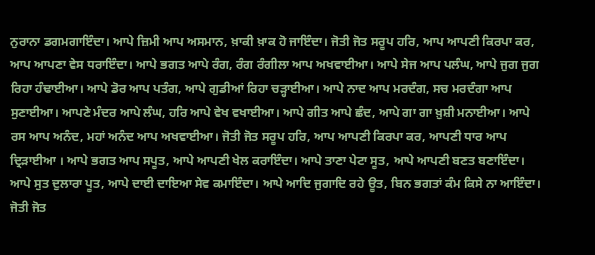ਨੁਰਾਨਾ ਡਗਮਗਾਇੰਦਾ। ਆਪੇ ਜ਼ਿਮੀ ਆਪ ਅਸਮਾਨ, ਖ਼ਾਕੀ ਖ਼ਾਕ ਹੋ ਜਾਇੰਦਾ। ਜੋਤੀ ਜੋਤ ਸਰੂਪ ਹਰਿ, ਆਪ ਆਪਣੀ ਕਿਰਪਾ ਕਰ, ਆਪ ਆਪਣਾ ਵੇਸ ਧਰਾਇੰਦਾ। ਆਪੇ ਭਗਤ ਆਪੇ ਰੰਗ, ਰੰਗ ਰੰਗੀਲਾ ਆਪ ਅਖਵਾਈਆ। ਆਪੇ ਸੇਜ ਆਪ ਪਲੰਘ, ਆਪੇ ਜੁਗ ਜੁਗ ਰਿਹਾ ਹੰਢਾਈਆ। ਆਪੇ ਡੋਰ ਆਪ ਪਤੰਗ, ਆਪੇ ਗੁਡੀਆਂ ਰਿਹਾ ਚੜ੍ਹਾਈਆ। ਆਪੇ ਨਾਦ ਆਪ ਮਰਦੰਗ, ਸਚ ਮਰਦੰਗਾ ਆਪ ਸੁਣਾਈਆ। ਆਪਣੇ ਮੰਦਰ ਆਪੇ ਲੰਘ, ਹਰਿ ਆਪੇ ਵੇਖ ਵਖਾਈਆ। ਆਪੇ ਗੀਤ ਆਪੇ ਛੰਦ, ਆਪੇ ਗਾ ਗਾ ਖ਼ੁਸ਼ੀ ਮਨਾਈਆ। ਆਪੇ ਰਸ ਆਪ ਅਨੰਦ, ਮਹਾਂ ਅਨੰਦ ਆਪ ਅਖਵਾਈਆ। ਜੋਤੀ ਜੋਤ ਸਰੂਪ ਹਰਿ, ਆਪ ਆਪਣੀ ਕਿਰਪਾ ਕਰ, ਆਪਣੀ ਧਾਰ ਆਪ ਦ੍ਰਿੜਾਈਆ । ਆਪੇ ਭਗਤ ਆਪ ਸਪੂਤ, ਆਪੇ ਆਪਣੀ ਖੇਲ ਕਰਾਇੰਦਾ। ਆਪੇ ਤਾਣਾ ਪੇਟਾ ਸੂਤ, ਆਪੇ ਆਪਣੀ ਬਣਤ ਬਣਾਇੰਦਾ। ਆਪੇ ਸੁਤ ਦੁਲਾਰਾ ਪੂਤ, ਆਪੇ ਦਾਈ ਦਾਇਆ ਸੇਵ ਕਮਾਇੰਦਾ। ਆਪੇ ਆਦਿ ਜੁਗਾਦਿ ਰਹੇ ਊਤ, ਬਿਨ ਭਗਤਾਂ ਕੰਮ ਕਿਸੇ ਨਾ ਆਇੰਦਾ। ਜੋਤੀ ਜੋਤ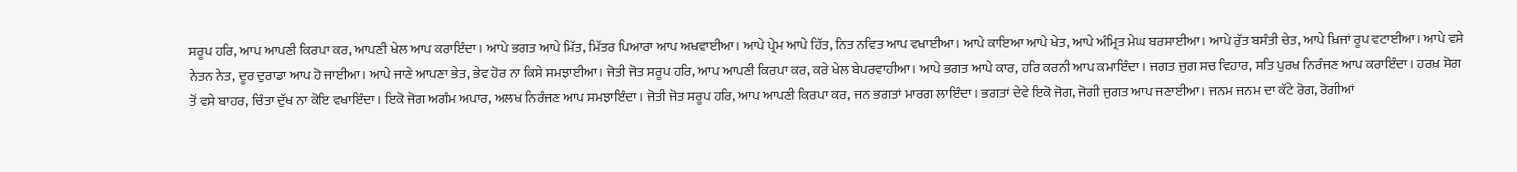ਸਰੂਪ ਹਰਿ, ਆਪ ਆਪਣੀ ਕਿਰਪਾ ਕਰ, ਆਪਣੀ ਖੇਲ ਆਪ ਕਰਾਇੰਦਾ। ਆਪੇ ਭਗਤ ਆਪੇ ਮਿੱਤ, ਮਿੱਤਰ ਪਿਆਰਾ ਆਪ ਅਖਵਾਈਆ। ਆਪੇ ਪ੍ਰੇਮ ਆਪੇ ਹਿੱਤ, ਨਿਤ ਨਵਿਤ ਆਪ ਵਖਾਈਆ। ਆਪੇ ਕਾਇਆ ਆਪੇ ਖੇਤ, ਆਪੇ ਅੰਮ੍ਰਿਤ ਮੇਘ ਬਰਸਾਈਆ। ਆਪੇ ਰੁੱਤ ਬਸੰਤੀ ਚੇਤ, ਆਪੇ ਖ਼ਿਜਾਂ ਰੂਪ ਵਟਾਈਆ। ਆਪੇ ਵਸੇ ਨੇਤਨ ਨੇਤ, ਦੂਰ ਦੁਰਾਡਾ ਆਪ ਹੋ ਜਾਈਆ। ਆਪੇ ਜਾਣੇ ਆਪਣਾ ਭੇਤ, ਭੇਵ ਹੋਰ ਨਾ ਕਿਸੇ ਸਮਝਾਈਆ। ਜੋਤੀ ਜੋਤ ਸਰੂਪ ਹਰਿ, ਆਪ ਆਪਣੀ ਕਿਰਪਾ ਕਰ, ਕਰੇ ਖੇਲ ਬੇਪਰਵਾਹੀਆ। ਆਪੇ ਭਗਤ ਆਪੇ ਕਾਰ, ਹਰਿ ਕਰਨੀ ਆਪ ਕਮਾਇੰਦਾ। ਜਗਤ ਜੁਗ ਸਚ ਵਿਹਾਰ, ਸਤਿ ਪੁਰਖ ਨਿਰੰਜਣ ਆਪ ਕਰਾਇੰਦਾ। ਹਰਖ਼ ਸੋਗ ਤੋਂ ਵਸੇ ਬਾਹਰ, ਚਿੰਤਾ ਦੁੱਖ ਨਾ ਕੋਇ ਵਖਾਇੰਦਾ। ਇਕੋ ਜੋਗ ਅਗੰਮ ਅਪਾਰ, ਅਲਖ ਨਿਰੰਜਣ ਆਪ ਸਮਝਾਇੰਦਾ। ਜੋਤੀ ਜੋਤ ਸਰੂਪ ਹਰਿ, ਆਪ ਆਪਣੀ ਕਿਰਪਾ ਕਰ, ਜਨ ਭਗਤਾਂ ਮਾਰਗ ਲਾਇੰਦਾ। ਭਗਤਾਂ ਦੇਵੇ ਇਕੋ ਜੋਗ, ਜੋਗੀ ਜੁਗਤ ਆਪ ਜਣਾਈਆ। ਜਨਮ ਜਨਮ ਦਾ ਕੱਟੇ ਰੋਗ, ਰੋਗੀਆਂ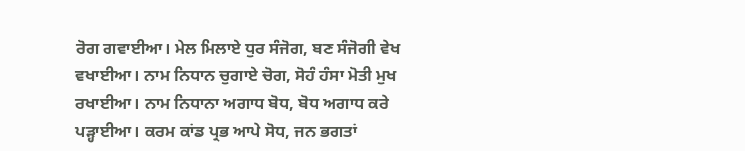ਰੋਗ ਗਵਾਈਆ। ਮੇਲ ਮਿਲਾਏ ਧੁਰ ਸੰਜੋਗ, ਬਣ ਸੰਜੋਗੀ ਵੇਖ ਵਖਾਈਆ। ਨਾਮ ਨਿਧਾਨ ਚੁਗਾਏ ਚੋਗ, ਸੋਹੰ ਹੰਸਾ ਮੋਤੀ ਮੁਖ ਰਖਾਈਆ। ਨਾਮ ਨਿਧਾਨਾ ਅਗਾਧ ਬੋਧ, ਬੋਧ ਅਗਾਧ ਕਰੇ ਪੜ੍ਹਾਈਆ। ਕਰਮ ਕਾਂਡ ਪ੍ਰਭ ਆਪੇ ਸੋਧ, ਜਨ ਭਗਤਾਂ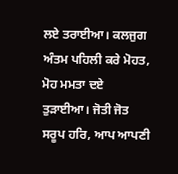ਲਏ ਤਰਾਈਆ। ਕਲਜੁਗ ਅੰਤਮ ਪਹਿਲੀ ਕਰੇ ਮੋਹਤ, ਮੋਹ ਮਮਤਾ ਦਏ ਤੁੜਾਈਆ। ਜੋਤੀ ਜੋਤ ਸਰੂਪ ਹਰਿ, ਆਪ ਆਪਣੀ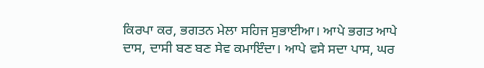ਕਿਰਪਾ ਕਰ, ਭਗਤਨ ਮੇਲਾ ਸਹਿਜ ਸੁਭਾਈਆ। ਆਪੇ ਭਗਤ ਆਪੇ ਦਾਸ, ਦਾਸੀ ਬਣ ਬਣ ਸੇਵ ਕਮਾਇੰਦਾ। ਆਪੇ ਵਸੇ ਸਦਾ ਪਾਸ, ਘਰ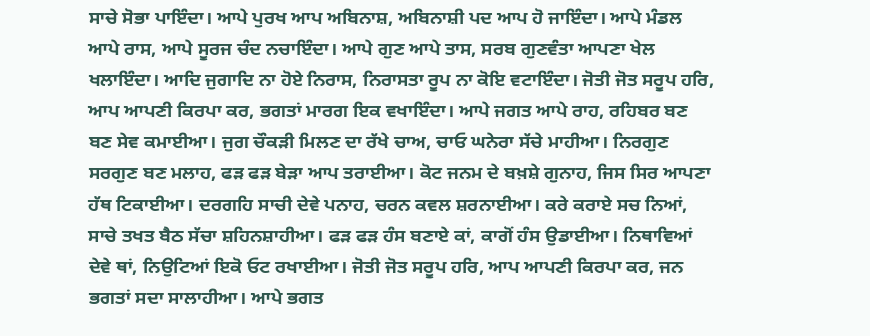ਸਾਚੇ ਸੋਭਾ ਪਾਇੰਦਾ। ਆਪੇ ਪੁਰਖ ਆਪ ਅਬਿਨਾਸ਼, ਅਬਿਨਾਸ਼ੀ ਪਦ ਆਪ ਹੋ ਜਾਇੰਦਾ। ਆਪੇ ਮੰਡਲ ਆਪੇ ਰਾਸ, ਆਪੇ ਸੂਰਜ ਚੰਦ ਨਚਾਇੰਦਾ। ਆਪੇ ਗੁਣ ਆਪੇ ਤਾਸ, ਸਰਬ ਗੁਣਵੰਤਾ ਆਪਣਾ ਖੇਲ ਖਲਾਇੰਦਾ। ਆਦਿ ਜੁਗਾਦਿ ਨਾ ਹੋਏ ਨਿਰਾਸ, ਨਿਰਾਸਤਾ ਰੂਪ ਨਾ ਕੋਇ ਵਟਾਇੰਦਾ। ਜੋਤੀ ਜੋਤ ਸਰੂਪ ਹਰਿ, ਆਪ ਆਪਣੀ ਕਿਰਪਾ ਕਰ, ਭਗਤਾਂ ਮਾਰਗ ਇਕ ਵਖਾਇੰਦਾ। ਆਪੇ ਜਗਤ ਆਪੇ ਰਾਹ, ਰਹਿਬਰ ਬਣ ਬਣ ਸੇਵ ਕਮਾਈਆ। ਜੁਗ ਚੌਕੜੀ ਮਿਲਣ ਦਾ ਰੱਖੇ ਚਾਅ, ਚਾਓ ਘਨੇਰਾ ਸੱਚੇ ਮਾਹੀਆ। ਨਿਰਗੁਣ ਸਰਗੁਣ ਬਣ ਮਲਾਹ, ਫੜ ਫੜ ਬੇੜਾ ਆਪ ਤਰਾਈਆ। ਕੋਟ ਜਨਮ ਦੇ ਬਖ਼ਸ਼ੇ ਗੁਨਾਹ, ਜਿਸ ਸਿਰ ਆਪਣਾ ਹੱਥ ਟਿਕਾਈਆ। ਦਰਗਹਿ ਸਾਚੀ ਦੇਵੇ ਪਨਾਹ, ਚਰਨ ਕਵਲ ਸ਼ਰਨਾਈਆ। ਕਰੇ ਕਰਾਏ ਸਚ ਨਿਆਂ, ਸਾਚੇ ਤਖਤ ਬੈਠ ਸੱਚਾ ਸ਼ਹਿਨਸ਼ਾਹੀਆ। ਫੜ ਫੜ ਹੰਸ ਬਣਾਏ ਕਾਂ, ਕਾਗੋਂ ਹੰਸ ਉਡਾਈਆ। ਨਿਥਾਵਿਆਂ ਦੇਵੇ ਥਾਂ, ਨਿਉਟਿਆਂ ਇਕੋ ਓਟ ਰਖਾਈਆ। ਜੋਤੀ ਜੋਤ ਸਰੂਪ ਹਰਿ, ਆਪ ਆਪਣੀ ਕਿਰਪਾ ਕਰ, ਜਨ ਭਗਤਾਂ ਸਦਾ ਸਾਲਾਹੀਆ। ਆਪੇ ਭਗਤ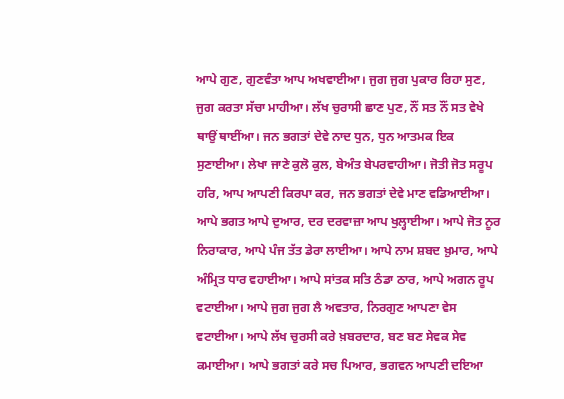ਆਪੇ ਗੁਣ, ਗੁਣਵੰਤਾ ਆਪ ਅਖਵਾਈਆ। ਜੁਗ ਜੁਗ ਪੁਕਾਰ ਰਿਹਾ ਸੁਣ, ਜੁਗ ਕਰਤਾ ਸੱਚਾ ਮਾਹੀਆ। ਲੱਖ ਚੁਰਾਸੀ ਛਾਣ ਪੁਣ, ਨੌਂ ਸਤ ਨੌਂ ਸਤ ਵੇਖੇ ਥਾਉਂ ਥਾਈਂਆ। ਜਨ ਭਗਤਾਂ ਦੇਵੇ ਨਾਦ ਧੁਨ, ਧੁਨ ਆਤਮਕ ਇਕ ਸੁਣਾਈਆ। ਲੇਖਾ ਜਾਣੇ ਕੁਲੋ ਕੁਲ, ਬੇਅੰਤ ਬੇਪਰਵਾਹੀਆ। ਜੋਤੀ ਜੋਤ ਸਰੂਪ ਹਰਿ, ਆਪ ਆਪਣੀ ਕਿਰਪਾ ਕਰ, ਜਨ ਭਗਤਾਂ ਦੇਵੇ ਮਾਣ ਵਡਿਆਈਆ। ਆਪੇ ਭਗਤ ਆਪੇ ਦੁਆਰ, ਦਰ ਦਰਵਾਜ਼ਾ ਆਪ ਖੁਲ੍ਹਾਈਆ। ਆਪੇ ਜੋਤ ਨੂਰ ਨਿਰਾਕਾਰ, ਆਪੇ ਪੰਜ ਤੱਤ ਡੇਰਾ ਲਾਈਆ। ਆਪੇ ਨਾਮ ਸ਼ਬਦ ਖ਼ੁਮਾਰ, ਆਪੇ ਅੰਮ੍ਰਿਤ ਧਾਰ ਵਹਾਈਆ। ਆਪੇ ਸਾਂਤਕ ਸਤਿ ਠੰਡਾ ਠਾਰ, ਆਪੇ ਅਗਨ ਰੂਪ ਵਟਾਈਆ। ਆਪੇ ਜੁਗ ਜੁਗ ਲੈ ਅਵਤਾਰ, ਨਿਰਗੁਣ ਆਪਣਾ ਵੇਸ ਵਟਾਈਆ। ਆਪੇ ਲੱਖ ਚੁਰਸੀ ਕਰੇ ਖ਼ਬਰਦਾਰ, ਬਣ ਬਣ ਸੇਵਕ ਸੇਵ ਕਮਾਈਆ। ਆਪੇ ਭਗਤਾਂ ਕਰੇ ਸਚ ਪਿਆਰ, ਭਗਵਨ ਆਪਣੀ ਦਇਆ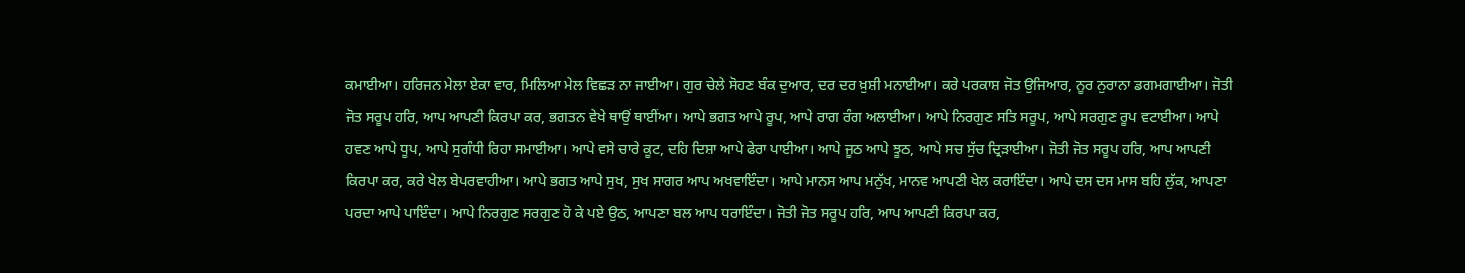ਕਮਾਈਆ। ਹਰਿਜਨ ਮੇਲਾ ਏਕਾ ਵਾਰ, ਮਿਲਿਆ ਮੇਲ ਵਿਛੜ ਨਾ ਜਾਈਆ। ਗੁਰ ਚੇਲੇ ਸੋਹਣ ਬੰਕ ਦੁਆਰ, ਦਰ ਦਰ ਖ਼ੁਸ਼ੀ ਮਨਾਈਆ। ਕਰੇ ਪਰਕਾਸ਼ ਜੋਤ ਉਜਿਆਰ, ਨੂਰ ਨੁਰਾਨਾ ਡਗਮਗਾਈਆ। ਜੋਤੀ ਜੋਤ ਸਰੂਪ ਹਰਿ, ਆਪ ਆਪਣੀ ਕਿਰਪਾ ਕਰ, ਭਗਤਨ ਵੇਖੇ ਥਾਉਂ ਥਾਈਂਆ। ਆਪੇ ਭਗਤ ਆਪੇ ਰੂਪ, ਆਪੇ ਰਾਗ ਰੰਗ ਅਲਾਈਆ। ਆਪੇ ਨਿਰਗੁਣ ਸਤਿ ਸਰੂਪ, ਆਪੇ ਸਰਗੁਣ ਰੂਪ ਵਟਾਈਆ। ਆਪੇ ਹਵਣ ਆਪੇ ਧੂਪ, ਆਪੇ ਸੁਗੰਧੀ ਰਿਹਾ ਸਮਾਈਆ। ਆਪੇ ਵਸੇ ਚਾਰੇ ਕੂਟ, ਦਹਿ ਦਿਸ਼ਾ ਆਪੇ ਫੇਰਾ ਪਾਈਆ। ਆਪੇ ਜੂਠ ਆਪੇ ਝੂਠ, ਆਪੇ ਸਚ ਸੁੱਚ ਦ੍ਰਿੜਾਈਆ। ਜੋਤੀ ਜੋਤ ਸਰੂਪ ਹਰਿ, ਆਪ ਆਪਣੀ ਕਿਰਪਾ ਕਰ, ਕਰੇ ਖੇਲ ਬੇਪਰਵਾਹੀਆ। ਆਪੇ ਭਗਤ ਆਪੇ ਸੁਖ, ਸੁਖ ਸਾਗਰ ਆਪ ਅਖਵਾਇੰਦਾ। ਆਪੇ ਮਾਨਸ ਆਪ ਮਨੁੱਖ, ਮਾਨਵ ਆਪਣੀ ਖੇਲ ਕਰਾਇੰਦਾ। ਆਪੇ ਦਸ ਦਸ ਮਾਸ ਬਹਿ ਲੁੱਕ, ਆਪਣਾ ਪਰਦਾ ਆਪੇ ਪਾਇੰਦਾ। ਆਪੇ ਨਿਰਗੁਣ ਸਰਗੁਣ ਹੋ ਕੇ ਪਏ ਉਠ, ਆਪਣਾ ਬਲ ਆਪ ਧਰਾਇੰਦਾ। ਜੋਤੀ ਜੋਤ ਸਰੂਪ ਹਰਿ, ਆਪ ਆਪਣੀ ਕਿਰਪਾ ਕਰ,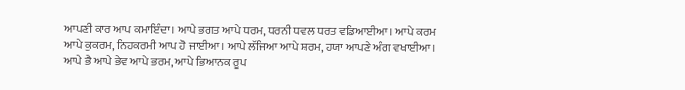ਆਪਣੀ ਕਾਰ ਆਪ ਕਮਾਇੰਦਾ। ਆਪੇ ਭਗਤ ਆਪੇ ਧਰਮ, ਧਰਨੀ ਧਵਲ ਧਰਤ ਵਡਿਆਈਆ। ਆਪੇ ਕਰਮ ਆਪੇ ਕੁਕਰਮ, ਨਿਹਕਰਮੀ ਆਪ ਹੋ ਜਾਈਆ। ਆਪੇ ਲੱਜਿਆ ਆਪੇ ਸ਼ਰਮ, ਹਯਾ ਆਪਣੇ ਅੰਗ ਵਖਾਈਆ। ਆਪੇ ਭੈ ਆਪੇ ਭੇਵ ਆਪੇ ਭਰਮ, ਆਪੇ ਭਿਆਨਕ ਰੂਪ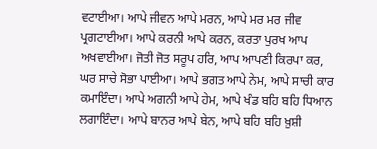ਵਟਾਈਆ। ਆਪੇ ਜੀਵਨ ਆਪੇ ਮਰਨ, ਆਪੇ ਮਰ ਮਰ ਜੀਵ ਪ੍ਰਗਟਾਈਆ। ਆਪੇ ਕਰਨੀ ਆਪੇ ਕਰਨ, ਕਰਤਾ ਪੁਰਖ ਆਪ ਅਖਵਾਈਆ। ਜੋਤੀ ਜੋਤ ਸਰੂਪ ਹਰਿ, ਆਪ ਆਪਣੀ ਕਿਰਪਾ ਕਰ, ਘਰ ਸਾਚੇ ਸੋਭਾ ਪਾਈਆ। ਆਪੇ ਭਗਤ ਆਪੇ ਨੇਮ, ਆਪੇ ਸਾਚੀ ਕਾਰ ਕਮਾਇੰਦਾ। ਆਪੇ ਅਗਨੀ ਆਪੇ ਹੇਮ, ਆਪੇ ਖੰਡ ਬਹਿ ਬਹਿ ਧਿਆਨ ਲਗਾਇੰਦਾ। ਆਪੇ ਬਾਨਰ ਆਪੇ ਬੇਨ, ਆਪੇ ਬਹਿ ਬਹਿ ਖ਼ੁਸ਼ੀ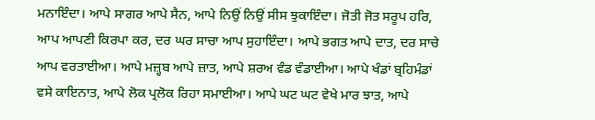ਮਨਾਇੰਦਾ। ਆਪੇ ਸਾਗਰ ਆਪੇ ਸੈਨ, ਆਪੇ ਨਿਉਂ ਨਿਉਂ ਸੀਸ ਝੁਕਾਇੰਦਾ। ਜੋਤੀ ਜੋਤ ਸਰੂਪ ਹਰਿ, ਆਪ ਆਪਣੀ ਕਿਰਪਾ ਕਰ, ਦਰ ਘਰ ਸਾਚਾ ਆਪ ਸੁਹਾਇੰਦਾ। ਆਪੇ ਭਗਤ ਆਪੇ ਦਾਤ, ਦਰ ਸਾਚੇ ਆਪ ਵਰਤਾਈਆ। ਆਪੇ ਮਜ਼੍ਹਬ ਆਪੇ ਜ਼ਾਤ, ਆਪੇ ਸ਼ਰਅ ਵੰਡ ਵੰਡਾਈਆ। ਆਪੇ ਖੰਡਾਂ ਬ੍ਰਹਿਮੰਡਾਂ ਵਸੇ ਕਾਇਨਾਤ, ਆਪੇ ਲੋਕ ਪ੍ਰਲੋਕ ਰਿਹਾ ਸਮਾਈਆ। ਆਪੇ ਘਟ ਘਟ ਵੇਖੇ ਮਾਰ ਝਾਤ, ਆਪੇ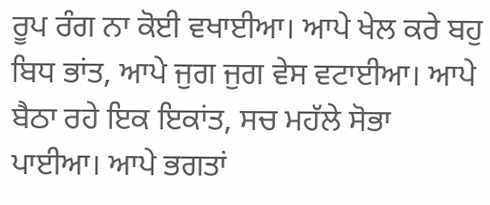ਰੂਪ ਰੰਗ ਨਾ ਕੋਈ ਵਖਾਈਆ। ਆਪੇ ਖੇਲ ਕਰੇ ਬਹੁ ਬਿਧ ਭਾਂਤ, ਆਪੇ ਜੁਗ ਜੁਗ ਵੇਸ ਵਟਾਈਆ। ਆਪੇ ਬੈਠਾ ਰਹੇ ਇਕ ਇਕਾਂਤ, ਸਚ ਮਹੱਲੇ ਸੋਭਾ ਪਾਈਆ। ਆਪੇ ਭਗਤਾਂ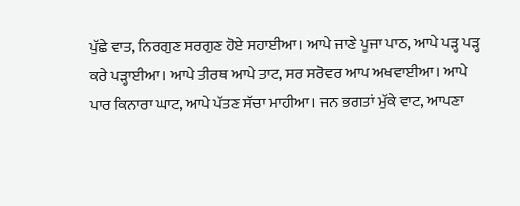ਪੁੱਛੇ ਵਾਤ, ਨਿਰਗੁਣ ਸਰਗੁਣ ਹੋਏ ਸਹਾਈਆ। ਆਪੇ ਜਾਣੇ ਪੂਜਾ ਪਾਠ, ਆਪੇ ਪੜ੍ਹ ਪੜ੍ਹ ਕਰੇ ਪੜ੍ਹਾਈਆ। ਆਪੇ ਤੀਰਥ ਆਪੇ ਤਾਟ, ਸਰ ਸਰੋਵਰ ਆਪ ਅਖਵਾਈਆ। ਆਪੇ ਪਾਰ ਕਿਨਾਰਾ ਘਾਟ, ਆਪੇ ਪੱਤਣ ਸੱਚਾ ਮਾਹੀਆ। ਜਨ ਭਗਤਾਂ ਮੁੱਕੇ ਵਾਟ, ਆਪਣਾ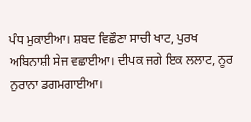ਪੰਧ ਮੁਕਾਈਆ। ਸ਼ਬਦ ਵਿਛੌਣਾ ਸਾਚੀ ਖਾਟ, ਪੁਰਖ ਅਬਿਨਾਸ਼ੀ ਸੇਜ ਵਛਾਈਆ। ਦੀਪਕ ਜਗੇ ਇਕ ਲਲਾਟ, ਨੂਰ ਨੁਰਾਨਾ ਡਗਮਗਾਈਆ।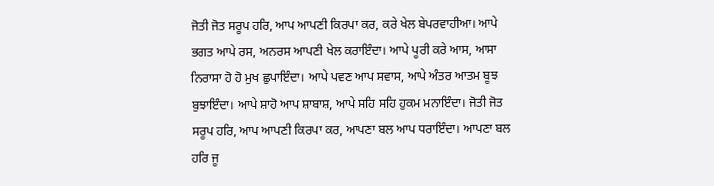ਜੋਤੀ ਜੋਤ ਸਰੂਪ ਹਰਿ, ਆਪ ਆਪਣੀ ਕਿਰਪਾ ਕਰ, ਕਰੇ ਖੇਲ ਬੇਪਰਵਾਹੀਆ। ਆਪੇ ਭਗਤ ਆਪੇ ਰਸ, ਅਨਰਸ ਆਪਣੀ ਖੇਲ ਕਰਾਇੰਦਾ। ਆਪੇ ਪੂਰੀ ਕਰੇ ਆਸ, ਆਸਾ ਨਿਰਾਸਾ ਹੋ ਹੋ ਮੁਖ ਛੁਪਾਇੰਦਾ। ਆਪੇ ਪਵਣ ਆਪ ਸਵਾਸ, ਆਪੇ ਅੰਤਰ ਆਤਮ ਬੂਝ ਬੁਝਾਇੰਦਾ। ਆਪੇ ਸ਼ਾਹੋ ਆਪ ਸ਼ਾਬਾਸ਼, ਆਪੇ ਸਹਿ ਸਹਿ ਹੁਕਮ ਮਨਾਇੰਦਾ। ਜੋਤੀ ਜੋਤ ਸਰੂਪ ਹਰਿ, ਆਪ ਆਪਣੀ ਕਿਰਪਾ ਕਰ, ਆਪਣਾ ਬਲ ਆਪ ਧਰਾਇੰਦਾ। ਆਪਣਾ ਬਲ ਹਰਿ ਜੂ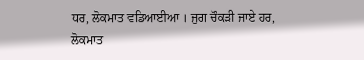ਧਰ, ਲੋਕਮਾਤ ਵਡਿਆਈਆ । ਜੁਗ ਚੌਕੜੀ ਜਾਏ ਹਰ, ਲੋਕਮਾਤ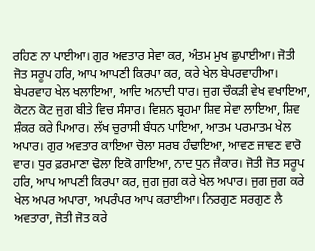ਰਹਿਣ ਨਾ ਪਾਈਆ। ਗੁਰ ਅਵਤਾਰ ਸੇਵਾ ਕਰ, ਅੰਤਮ ਮੁਖ ਛੁਪਾਈਆ। ਜੋਤੀ ਜੋਤ ਸਰੂਪ ਹਰਿ, ਆਪ ਆਪਣੀ ਕਿਰਪਾ ਕਰ, ਕਰੇ ਖੇਲ ਬੇਪਰਵਾਹੀਆ। ਬੇਪਰਵਾਹ ਖੇਲ ਖਲਾਇਆ, ਆਦਿ ਅਨਾਦੀ ਧਾਰ। ਜੁਗ ਚੌਕੜੀ ਵੇਖ ਵਖਾਇਆ, ਕੋਟਨ ਕੋਟ ਜੁਗ ਬੀਤੇ ਵਿਚ ਸੰਸਾਰ। ਵਿਸ਼ਨ ਬ੍ਰਹਮਾ ਸ਼ਿਵ ਸੇਵਾ ਲਾਇਆ, ਸ਼ਿਵ ਸ਼ੰਕਰ ਕਰੇ ਪਿਆਰ। ਲੱਖ ਚੁਰਾਸੀ ਬੰਧਨ ਪਾਇਆ, ਆਤਮ ਪਰਮਾਤਮ ਖੇਲ ਅਪਾਰ। ਗੁਰ ਅਵਤਾਰ ਕਾਇਆ ਚੋਲਾ ਸਰਬ ਹੰਢਾਇਆ, ਆਵਣ ਜਾਵਣ ਵਾਰੋ ਵਾਰ। ਧੁਰ ਫ਼ਰਮਾਣਾ ਢੋਲਾ ਇਕੋ ਗਾਇਆ, ਨਾਦ ਧੁਨ ਜੈਕਾਰ। ਜੋਤੀ ਜੋਤ ਸਰੂਪ ਹਰਿ, ਆਪ ਆਪਣੀ ਕਿਰਪਾ ਕਰ, ਜੁਗ ਜੁਗ ਕਰੇ ਖੇਲ ਅਪਾਰ। ਜੁਗ ਜੁਗ ਕਰੇ ਖੇਲ ਅਪਰ ਅਪਾਰਾ, ਅਪਰੰਪਰ ਆਪ ਕਰਾਈਆ। ਨਿਰਗੁਣ ਸਰਗੁਣ ਲੈ ਅਵਤਾਰਾ, ਜੋਤੀ ਜੋਤ ਕਰੇ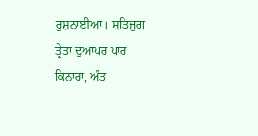ਰੁਸ਼ਨਾਈਆ। ਸਤਿਜੁਗ ਤ੍ਰੇਤਾ ਦੁਆਪਰ ਪਾਰ ਕਿਨਾਰਾ, ਅੰਤ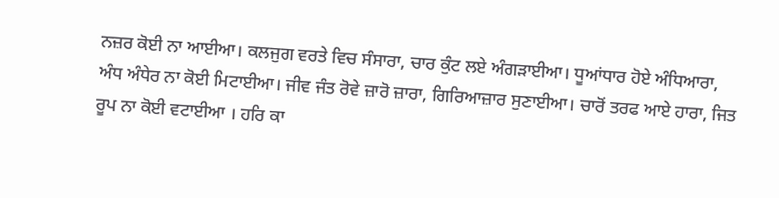ਨਜ਼ਰ ਕੋਈ ਨਾ ਆਈਆ। ਕਲਜੁਗ ਵਰਤੇ ਵਿਚ ਸੰਸਾਰਾ, ਚਾਰ ਕੁੰਟ ਲਏ ਅੰਗੜਾਈਆ। ਧੂਆਂਧਾਰ ਹੋਏ ਅੰਧਿਆਰਾ, ਅੰਧ ਅੰਧੇਰ ਨਾ ਕੋਈ ਮਿਟਾਈਆ। ਜੀਵ ਜੰਤ ਰੋਵੇ ਜ਼ਾਰੋ ਜ਼ਾਰਾ, ਗਿਰਿਆਜ਼ਾਰ ਸੁਣਾਈਆ। ਚਾਰੋਂ ਤਰਫ ਆਏ ਹਾਰਾ, ਜਿਤ ਰੂਪ ਨਾ ਕੋਈ ਵਟਾਈਆ । ਹਰਿ ਕਾ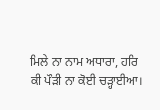ਮਿਲੇ ਨਾ ਨਾਮ ਅਧਾਰਾ, ਹਰਿ ਕੀ ਪੌੜੀ ਨਾ ਕੋਈ ਚੜ੍ਹਾਈਆ।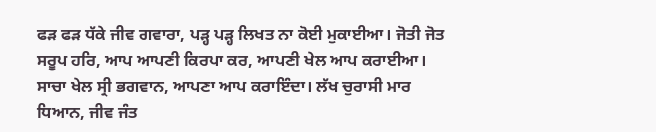ਫੜ ਫੜ ਧੱਕੇ ਜੀਵ ਗਵਾਰਾ, ਪੜ੍ਹ ਪੜ੍ਹ ਲਿਖਤ ਨਾ ਕੋਈ ਮੁਕਾਈਆ। ਜੋਤੀ ਜੋਤ ਸਰੂਪ ਹਰਿ, ਆਪ ਆਪਣੀ ਕਿਰਪਾ ਕਰ, ਆਪਣੀ ਖੇਲ ਆਪ ਕਰਾਈਆ। ਸਾਚਾ ਖੇਲ ਸ੍ਰੀ ਭਗਵਾਨ, ਆਪਣਾ ਆਪ ਕਰਾਇੰਦਾ। ਲੱਖ ਚੁਰਾਸੀ ਮਾਰ ਧਿਆਨ, ਜੀਵ ਜੰਤ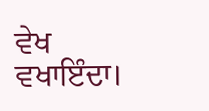ਵੇਖ ਵਖਾਇੰਦਾ।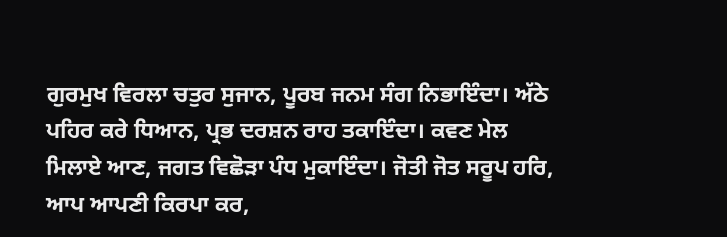ਗੁਰਮੁਖ ਵਿਰਲਾ ਚਤੁਰ ਸੁਜਾਨ, ਪੂਰਬ ਜਨਮ ਸੰਗ ਨਿਭਾਇੰਦਾ। ਅੱਠੇ ਪਹਿਰ ਕਰੇ ਧਿਆਨ, ਪ੍ਰਭ ਦਰਸ਼ਨ ਰਾਹ ਤਕਾਇੰਦਾ। ਕਵਣ ਮੇਲ ਮਿਲਾਏ ਆਣ, ਜਗਤ ਵਿਛੋੜਾ ਪੰਧ ਮੁਕਾਇੰਦਾ। ਜੋਤੀ ਜੋਤ ਸਰੂਪ ਹਰਿ, ਆਪ ਆਪਣੀ ਕਿਰਪਾ ਕਰ,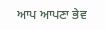ਆਪ ਆਪਣਾ ਭੇਵ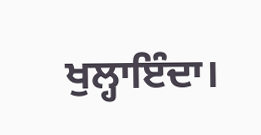ਖੁਲ੍ਹਾਇੰਦਾ।